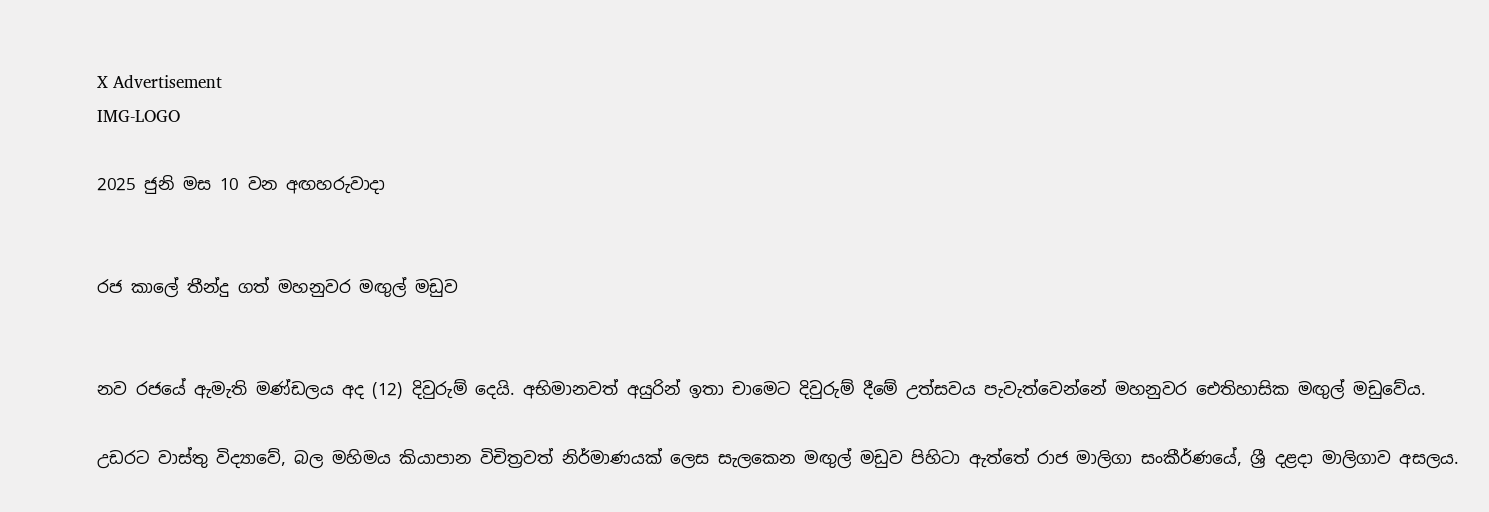X Advertisement
IMG-LOGO

2025 ජුනි මස 10 වන අඟහරුවාදා


රජ කාලේ තීන්දු ගත් මහනුවර මඟුල් මඩුව


නව රජයේ ඇමැති මණ්ඩලය අද (12) දිවුරුම් දෙයි. අභිමානවත් අයුරින් ඉතා චාමෙට දිවුරුම් දීමේ උත්සවය පැවැත්වෙන්නේ මහනුවර ඓතිහාසික මඟුල් මඩුවේය.

උඩරට වාස්තු විද්‍යාවේ, බල මහිමය කියාපාන විචිත්‍රවත් නිර්මාණයක් ලෙස සැලකෙන මඟුල් මඩුව පිහිටා ඇත්තේ රාජ මාලිගා සංකීර්ණයේ, ශ්‍රී දළදා මාලිගාව අසලය.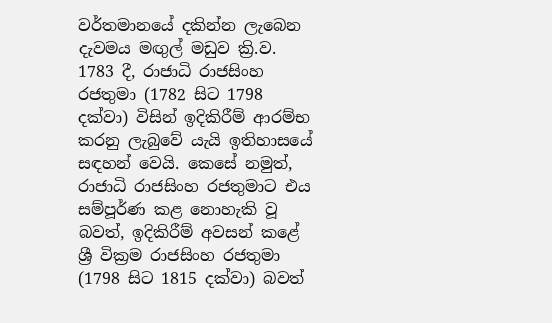වර්තමානයේ දකින්න ලැබෙන දැවමය මඟුල් මඩුව ක්‍රි.ව. 1783 දී, රාජාධි රාජසිංහ රජතුමා (1782 සිට 1798 දක්වා) විසින් ඉදිකිරීම් ආරම්භ කරනු ලැබුවේ යැයි ඉතිහාසයේ සඳහන් වෙයි. කෙසේ නමුත්, රාජාධි රාජසිංහ රජතුමාට එය සම්පූර්ණ කළ නොහැකි වූ බවත්, ඉදිකිරීම් අවසන් කළේ ශ්‍රී වික්‍රම රාජසිංහ රජතුමා (1798 සිට 1815 දක්වා) බවත්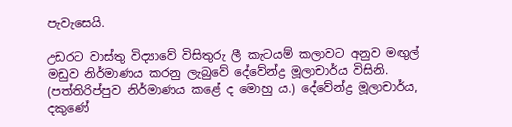පැවැසෙයි.

උඩරට වාස්තු විද්‍යාවේ විසිතුරු ලී කැටයම් කලාවට අනුව මඟුල් මඩුව නිර්මාණය කරනු ලැබුවේ දේවේන්ද්‍ර මූලාචාර්ය විසිනි. (පත්තිරිප්පුව නිර්මාණය කළේ ද මොහු ය.) දේවේන්ද්‍ර මූලාචාර්ය, දකුණේ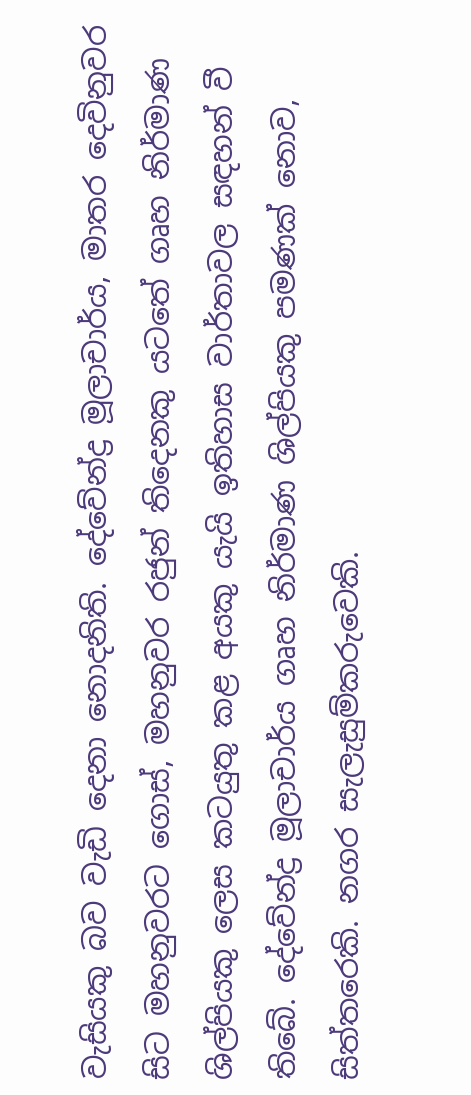වැසියකු බව වැඩි දෙනා නොදනිති. දේවේන්ද්‍ර මූලාචාර්ය, මාතර දෙවිනුවර සිට මහනුවරට ගොස්, මහනුවර රජුන් තිදෙනකු යටතේ ගෘහ නිර්මාණ ශිල්පියකු ලෙස කටයුතු කළ අයකු යැයි ඉතිහාස වාර්තාවල සඳහන් වී තිබේ. දේවේන්ද්‍ර මූලාචාර්ය ගෘහ නිර්මාණ ශිල්පියකු පමණක් නොව, සිත්තරෙකි. නගර සැලැසුම්කරුවෙකි.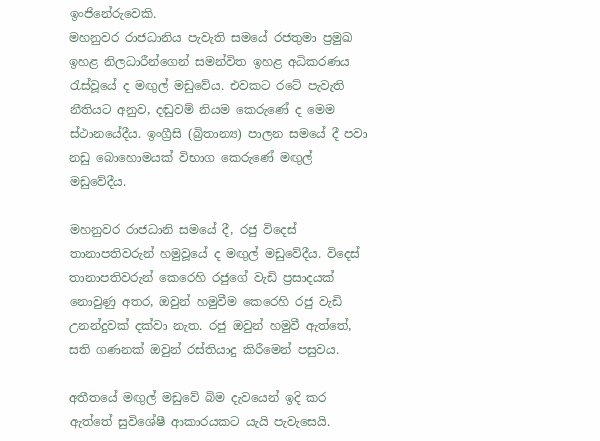ඉංජිනේරුවෙකි.
මහනුවර රාජධානිය පැවැති සමයේ රජතුමා ප්‍රමුඛ ඉහළ නිලධාරීන්ගෙන් සමන්විත ඉහළ අධිකරණය රැස්වූයේ ද මඟුල් මඩුවේය. එවකට රටේ පැවැති නීතියට අනුව, දඬුවම් නියම කෙරුණේ ද මෙම ස්ථානයේදීය. ඉංග්‍රීසි (බ්‍රිතාන්‍ය) පාලන සමයේ දී පවා නඩු බොහොමයක් විභාග කෙරුණේ මඟුල් මඩුවේදීය.

මහනුවර රාජධානි සමයේ දී, රජු විදෙස් තානාපතිවරුන් හමුවූයේ ද මඟුල් මඩුවේදීය. විදෙස් තානාපතිවරුන් කෙරෙහි රජුගේ වැඩි ප්‍රසාදයක් නොවුණු අතර, ඔවුන් හමුවීම කෙරෙහි රජු වැඩි උනන්දුවක් දක්වා නැත. රජු ඔවුන් හමුවී ඇත්තේ, සති ගණනක් ඔවුන් රස්තියාදු කිරීමෙන් පසුවය.

අතීතයේ මඟුල් මඩුවේ බිම දැවයෙන් ඉදි කර ඇත්තේ සුවිශේෂී ආකාරයකට යැයි පැවැසෙයි.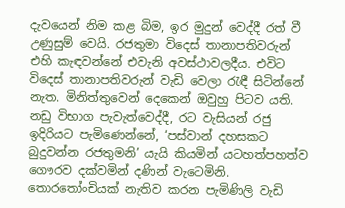දැවයෙන් නිම කළ බිම, ඉර මුදුන් වෙද්දී රත් වී උණුසුම් වෙයි. රජතුමා විදෙස් තානාපතිවරුන් එහි කැඳවන්නේ එවැනි අවස්ථාවලදීය. එවිට විදෙස් තානාපතිවරුන් වැඩි වෙලා රැඳී සිටින්නේ නැත. මිනිත්තුවෙන් දෙකෙන් ඔවුහු පිටව යති. නඩු විභාග පැවැත්වෙද්දී, රට වැසියන් රජු ඉදිරියට පැමිණෙන්නේ, ‘පස්වාන් දහසකට බුදුවන්න රජතුමනි’ යැයි කියමින් යටහත්පහත්ව ගෞරව දක්වමින් දණින් වැටෙමිනි. තොරතෝංචියක් නැතිව කරන පැමිණිලි වැඩි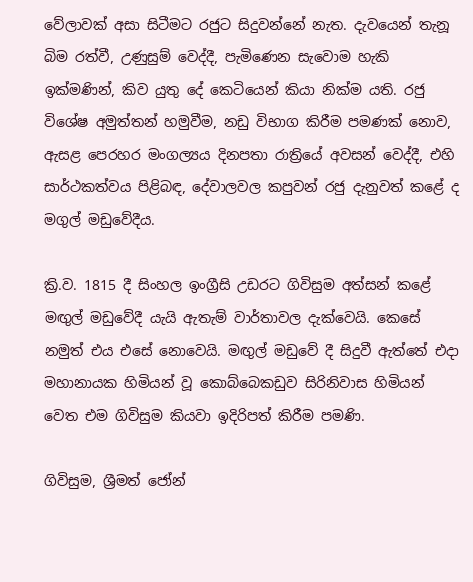වේලාවක් අසා සිටීමට රජුට සිදුවන්නේ නැත. දැවයෙන් තැනූ බිම රත්වී, උණුසුම් වෙද්දී, පැමිණෙන සැවොම හැකි ඉක්මණින්, කිව යුතු දේ කෙටියෙන් කියා නික්ම යති. රජු විශේෂ අමුත්තන් හමුවීම, නඩු විභාග කිරීම පමණක් නොව, ඇසළ පෙරහර මංගල්‍යය දිනපතා රාත්‍රියේ අවසන් වෙද්දී, එහි සාර්ථකත්වය පිළිබඳ, දේවාලවල කපුවන් රජු දැනුවත් කළේ ද මගුල් මඩුවේදීය.

ක්‍රි.ව. 1815 දී සිංහල ඉංග්‍රීසි උඩරට ගිවිසුම අත්සන් කළේ මඟුල් මඩුවේදී යැයි ඇතැම් වාර්තාවල දැක්වෙයි. කෙසේ නමුත් එය එසේ නොවෙයි. මඟුල් මඩුවේ දී සිදුවී ඇත්තේ එදා මහානායක හිමියන් වූ කොබ්බෙකඩුව සිරිනිවාස හිමියන් වෙත එම ගිවිසුම කියවා ඉදිරිපත් කිරීම පමණි.

ගිවිසුම, ශ්‍රීමත් ජෝන්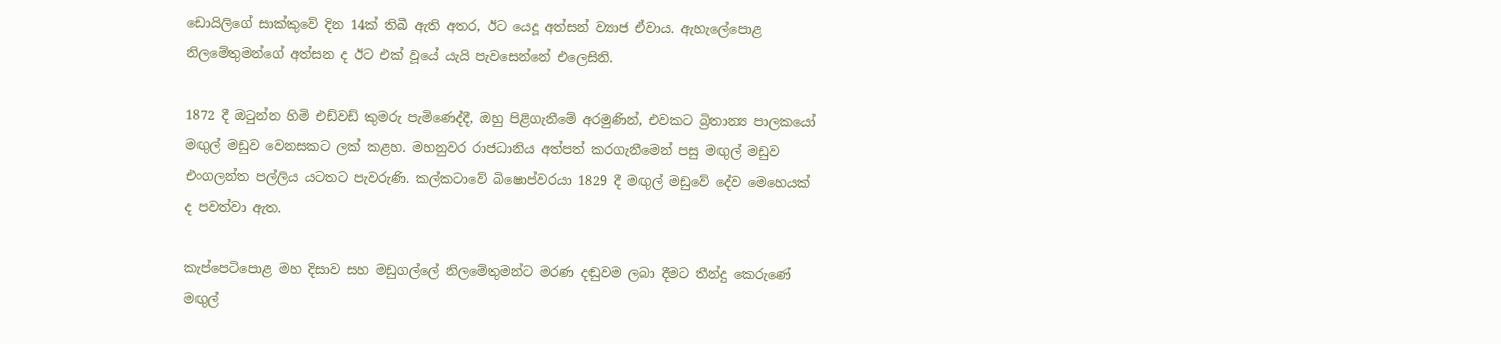ඩොයිලිගේ සාක්කුවේ දින 14ක් තිබී ඇති අතර, ඊට යෙදූ අත්සන් ව්‍යාජ ඒවාය. ඇහැලේපොළ නිලමේතුමන්ගේ අත්සන ද ඊට එක් වූයේ යැයි පැවසෙන්නේ එලෙසිනි.

1872 දී ඔටුන්න හිමි එඩ්වඩ් කුමරු පැමිණෙද්දී, ඔහු පිළිගැනීමේ අරමුණින්, එවකට බ්‍රිතාන්‍ය පාලකයෝ මඟුල් මඩුව වෙනසකට ලක් කළහ. මහනුවර රාජධානිය අත්පත් කරගැනීමෙන් පසු මඟුල් මඩුව එංගලන්ත පල්ලිය යටතට පැවරුණි. කල්කටාවේ බිෂොප්වරයා 1829 දී මඟුල් මඩුවේ දේව මෙහෙයක් ද පවත්වා ඇත.

කැප්පෙටිපොළ මහ දිසාව සහ මඩුගල්ලේ නිලමේතුමන්ට මරණ දඬුවම ලබා දීමට තීන්දු කෙරුණේ මඟුල්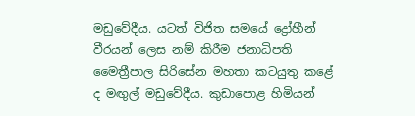මඩුවේදීය. යටත් විජිත සමයේ ද්‍රෝහීන් වීරයන් ලෙස නම් කිරීම ජනාධිපති මෛත්‍රීපාල සිරිසේන මහතා කටයුතු කළේ ද මඟුල් මඩුවේදීය. කුඩාපොළ හිමියන්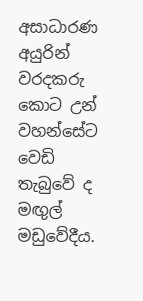අසාධාරණ අයුරින් වරදකරු කොට උන් වහන්සේට වෙඩි තැබුවේ ද මඟුල් මඩුවේදීය.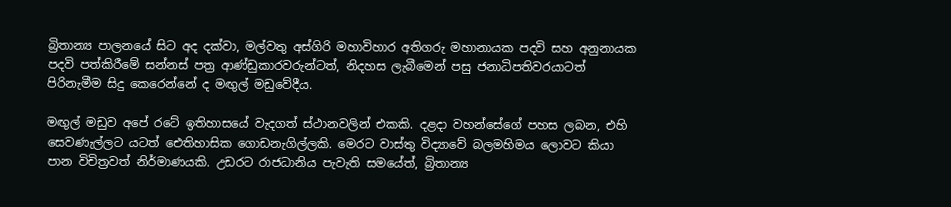බ්‍රිතාන්‍ය පාලනයේ සිට අද දක්වා, මල්වතු අස්ගිරි මහාවිහාර අතිගරු මහානායක පදවි සහ අනුනායක පදවි පත්කිරීමේ සන්නස් පත්‍ර ආණ්ඩුකාරවරුන්ටත්, නිදහස ලැබීමෙන් පසු ජනාධිපතිවරයාටත් පිරිනැමීම සිදු කෙරෙන්නේ ද මඟුල් මඩුවේදීය.

මඟුල් මඩුව අපේ රටේ ඉතිහාසයේ වැදගත් ස්ථානවලින් එකකි. දළදා වහන්සේගේ පහස ලබන, එහි සෙවණැල්ලට යටත් ඓතිහාසික ගොඩනැගිල්ලකි. මෙරට වාස්තු විද්‍යාවේ බලමහිමය ලොවට කියා පාන විචිත්‍රවත් නිර්මාණයකි. උඩරට රාජධානිය පැවැති සමයේත්, බ්‍රිතාන්‍ය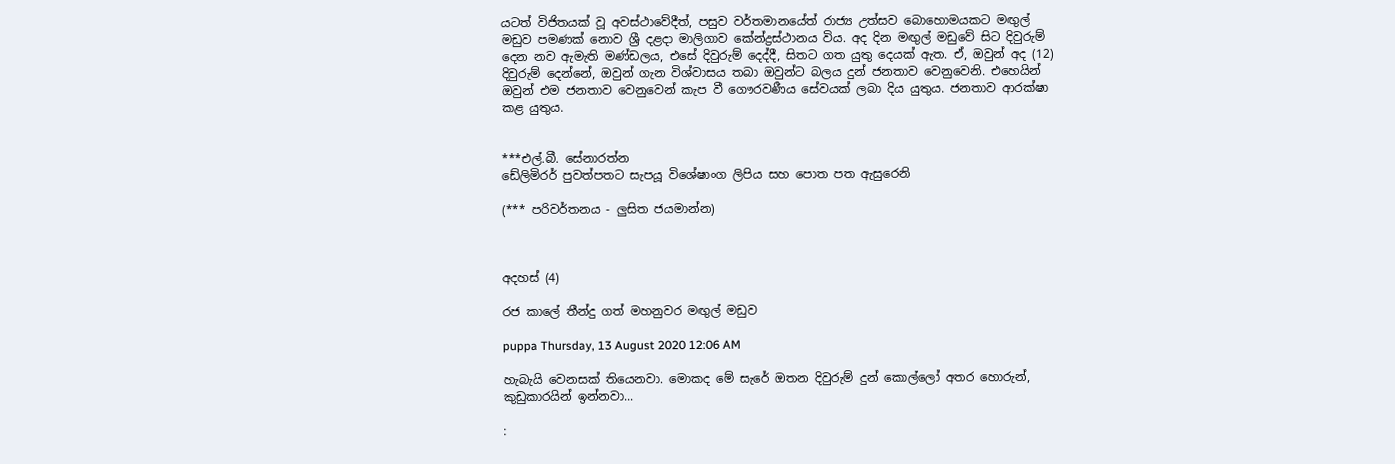යටත් විජිතයක් වූ අවස්ථාවේදීත්, පසුව වර්තමානයේත් රාජ්‍ය උත්සව බොහොමයකට මඟුල් මඩුව පමණක් නොව ශ්‍රී දළදා මාලිගාව කේන්ද්‍රස්ථානය විය. අද දින මඟුල් මඩුවේ සිට දිවුරුම් දෙන නව ඇමැති මණ්ඩලය, එසේ දිවුරුම් දෙද්දී, සිතට ගත යුතු දෙයක් ඇත. ඒ, ඔවුන් අද (12) දිවුරුම් දෙන්නේ, ඔවුන් ගැන විශ්වාසය තබා ඔවුන්ට බලය දුන් ජනතාව වෙනුවෙනි. එහෙයින් ඔවුන් එම ජනතාව වෙනුවෙන් කැප වී ගෞරවණීය සේවයක් ලබා දිය යුතුය. ජනතාව ආරක්ෂා කළ යුතුය.


***එල්.බී. සේනාරත්න
ඩේලිමිරර් පුවත්පතට සැපයූ විශේෂාංග ලිපිය සහ පොත පත ඇසුරෙනි

(*** පරිවර්තනය - ලුසිත ජයමාන්න)



අදහස් (4)

රජ කාලේ තීන්දු ගත් මහනුවර මඟුල් මඩුව

puppa Thursday, 13 August 2020 12:06 AM

හැබැයි වෙනසක් තියෙනවා. මොකද මේ සැරේ ඔතන දිවුරුම් දුන් කොල්ලෝ අතර හොරුන්, කුඩුකාරයින් ඉන්නවා...

: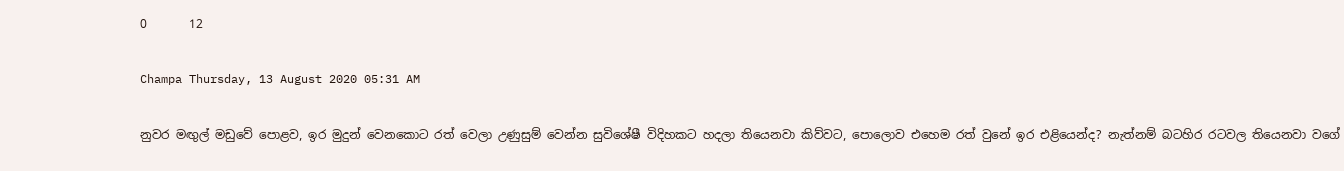0       12

Champa Thursday, 13 August 2020 05:31 AM

නුවර මඟුල් මඩුවේ පොළව, ඉර මුදුන් වෙනකොට රත් වෙලා උණුසුම් වෙන්න සුවිශේෂී විදිහකට හදලා තියෙනවා කිව්වට, පොලොව එහෙම රත් වුනේ ඉර එළියෙන්ද? නැත්නම් බටහිර රටවල තියෙනවා වගේ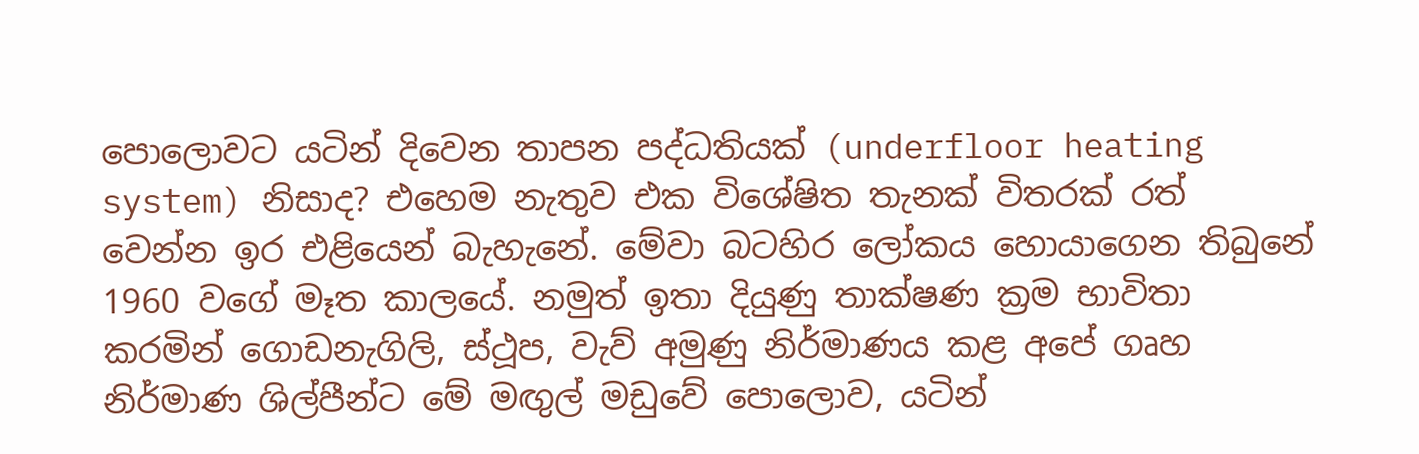පොලොවට යටින් දිවෙන තාපන පද්ධතියක් (underfloor heating system) නිසාද? එහෙම නැතුව එක විශේෂිත තැනක් විතරක් රත් වෙන්න ඉර එළියෙන් බැහැනේ. මේවා බටහිර ලෝකය හොයාගෙන තිබුනේ 1960 වගේ මෑත කාලයේ. නමුත් ඉතා දියුණු තාක්ෂණ ක්‍රම භාවිතා කරමින් ගොඩනැගිලි, ස්ථූප, වැව් අමුණු නිර්මාණය කළ අපේ ගෘහ නිර්මාණ ශිල්පීන්ට මේ මඟුල් මඩුවේ පොලොව, යටින්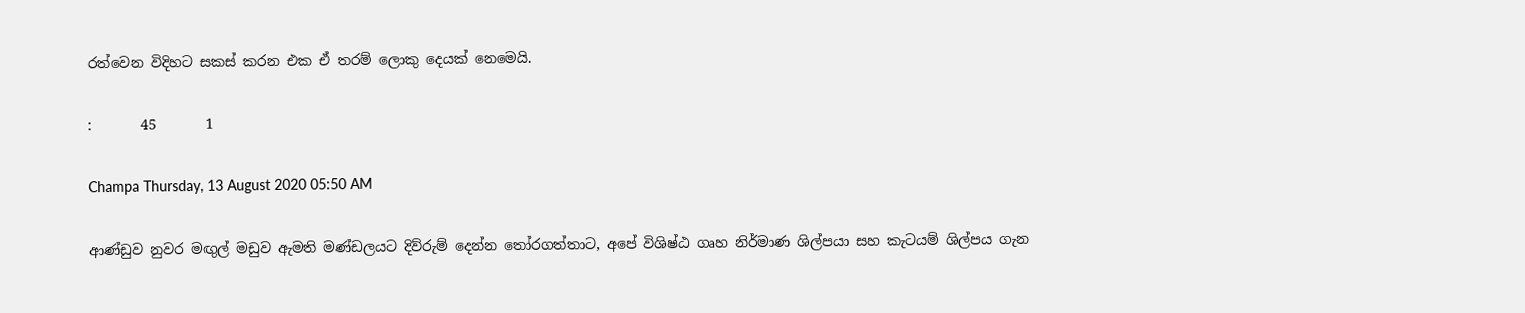රත්වෙන විදිහට සකස් කරන එක ඒ තරම් ලොකු දෙයක් නෙමෙයි.

:       45       1

Champa Thursday, 13 August 2020 05:50 AM

ආණ්ඩුව නුවර මඟුල් මඩුව ඇමති මණ්ඩලයට දිව්රුම් දෙන්න තෝරගත්තාට, අපේ විශිෂ්ඨ ගෘහ නිර්මාණ ශිල්පයා සහ කැටයම් ශිල්පය ගැන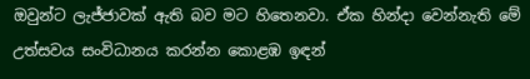ඔවුන්ට ලැජ්ජාවක් ඇති බව මට හිතෙනවා. ඒක හින්දා වෙන්නැති මේ උත්සවය සංවිධානය කරන්න කොළඹ ඉඳන්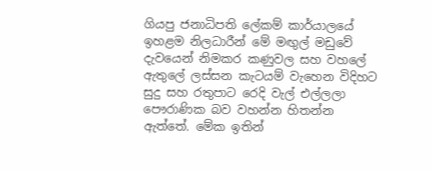ගියපු ජනාධිපති ලේකම් කාර්යාලයේ ඉහළම නිලධාරීන් මේ මඟුල් මඩුවේ දැවයෙන් නිමකර කණුවල සහ වහලේ ඇතුලේ ලස්සන කැටයම් වැහෙන විදිහට සුදු සහ රතුපාට රෙදි වැල් එල්ලලා පෞරාණික බව වහන්න හිතන්න ඇත්තේ. මේක ඉතින්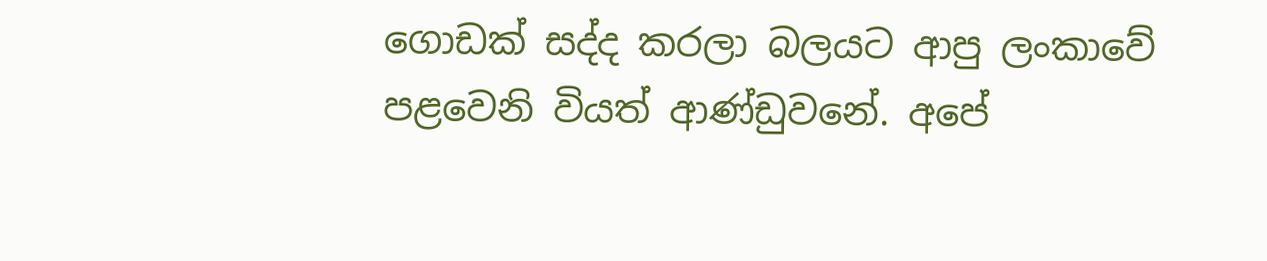ගොඩක් සද්ද කරලා බලයට ආපු ලංකාවේ පළවෙනි වියත් ආණ්ඩුවනේ. අපේ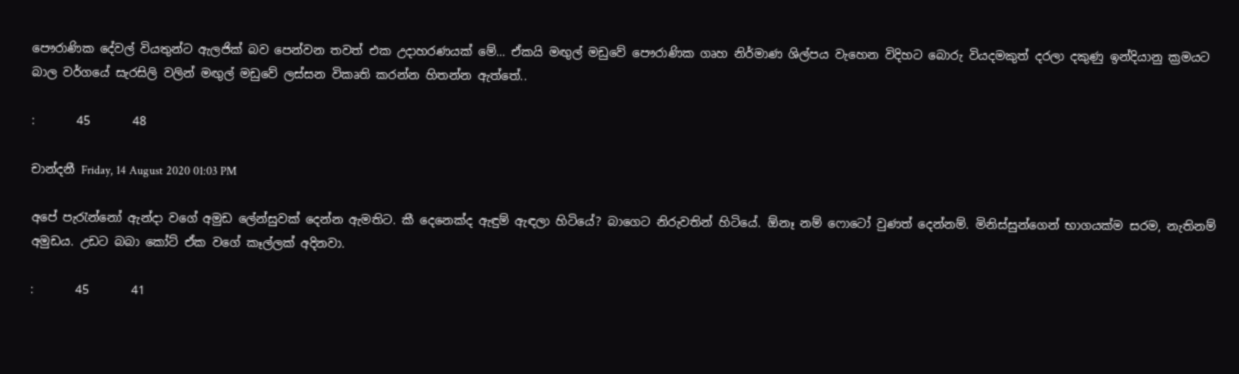පෞරාණික දේවල් වියතුන්ට ඇලජික් බව පෙන්වන තවත් එක උදාහරණයක් මේ... ඒකයි මඟුල් මඩුවේ පෞරාණික ගෘහ නිර්මාණ ශිල්පය වැහෙන විදිහට බොරු වියදමකුත් දරලා දකුණු ඉන්දියානු ක්‍රමයට බාල වර්ගයේ සැරසිලි වලින් මඟුල් මඩුවේ ලස්සන විකෘති කරන්න හිතන්න ඇත්තේ..

:       45       48

චාන්දනී Friday, 14 August 2020 01:03 PM

අපේ පැරැන්නෝ ඇන්දා වගේ අමුඩ ලේන්සුවක් දෙන්න ඇමතිට. කී දෙනෙක්ද ඇඳුම් ඇඳලා හිටියේ? බාගෙට නිරුවතින් හිටියේ. ඕනෑ නම් ෆොටෝ වුණත් දෙන්නම්. මිනිස්සුන්ගෙන් භාගයක්ම සරම, නැතිනම් අමුඩය. උඩට බබා කෝට් ඒක වගේ කෑල්ලක් අදිනවා.

:       45       41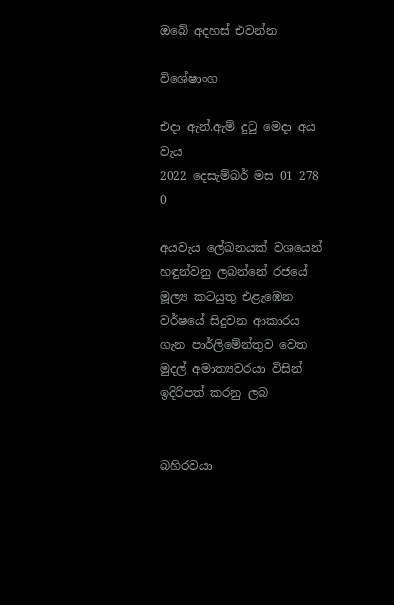ඔබේ අදහස් එවන්න

විශේෂාංග

එදා ඇන්.ඇම් දුටු මෙදා අය වැය
2022 දෙසැම්බර් මස 01 278 0

අයවැය ලේඛනයක් වශයෙන් හඳුන්වනු ලබන්නේ රජයේ මූල්‍ය කටයුතු එළැඹෙන වර්ෂයේ සිදුවන ආකාරය ගැන පාර්ලිමේන්තුව වෙත මුදල් අමාත්‍යවරයා විසින් ඉදිරිපත් කරනු ලබ


බහිරවයා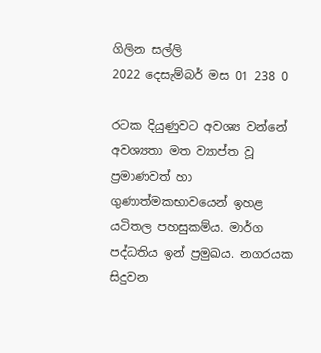ගිලින සල්ලි
2022 දෙසැම්බර් මස 01 238 0

රටක දියුණුවට අවශ්‍ය වන්නේ අවශ්‍යතා මත ව්‍යාප්ත වූ ප්‍රමාණවත් හා ගුණාත්මකභාවයෙන් ඉහළ යටිතල පහසුකම්ය. මාර්ග පද්ධතිය ඉන් ප්‍රමුඛය. නගරයක සිදුවන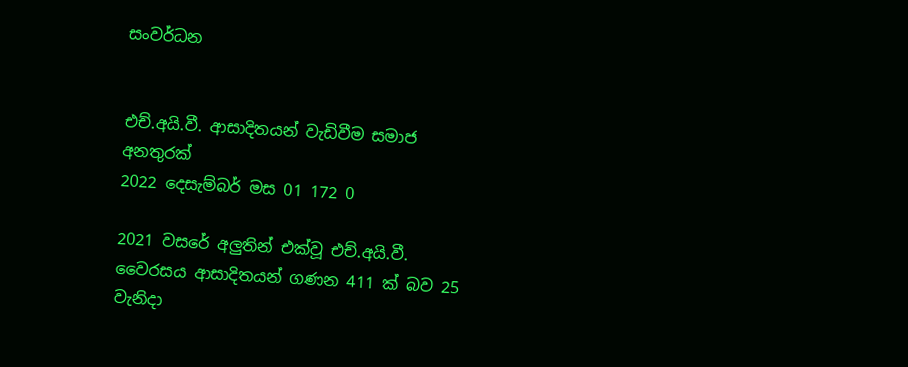සංවර්ධන


එච්.අයි.වී. ආසාදිතයන් වැඩිවීම සමාජ අනතුරක්
2022 දෙසැම්බර් මස 01 172 0

2021 වසරේ අලුතින් එක්වූ එච්.අයි.වී. වෛරසය ආසාදිතයන් ගණන 411 ක් බව 25 වැනිදා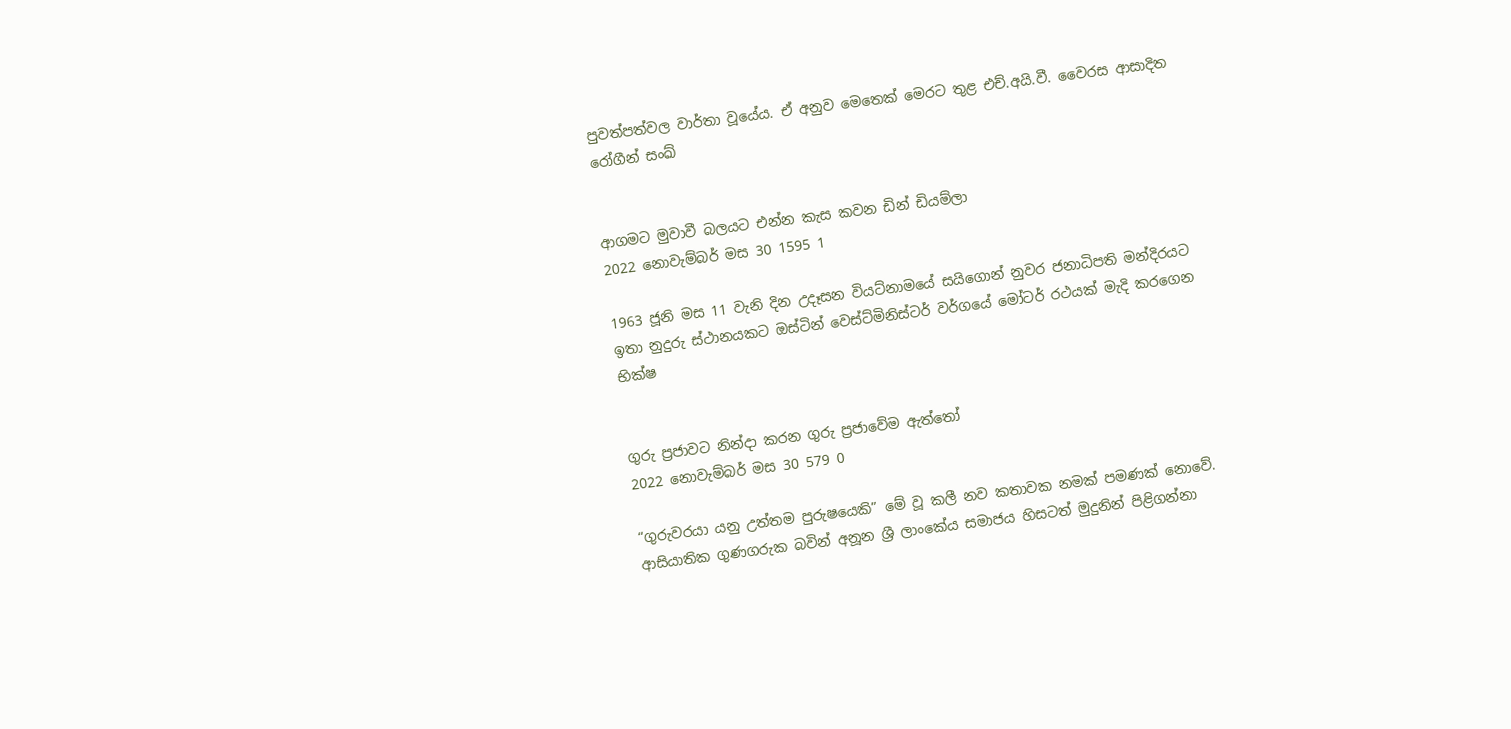පුවත්පත්වල වාර්තා වූයේය. ඒ අනුව මෙතෙක් මෙරට තුළ එච්.අයි.වී. වෛරස ආසාදිත රෝගීන් සංඛ්‍


ආගමට මුවාවී බලයට එන්න කැස කවන ඩින් ඩියම්ලා
2022 නොවැම්බර් මස 30 1595 1

1963 ජූනි මස 11 වැනි දින උදෑසන වියට්නාමයේ සයිගොන් නුවර ජනාධිපති මන්දිරයට ඉතා නුදුරු ස්ථානයකට ඔස්ටින් වෙස්ට්මිනිස්ටර් වර්ගයේ මෝටර් රථයක් මැදි කරගෙන භික්ෂ


ගුරු ප්‍රජාවට නින්දා කරන ගුරු ප්‍රජාවේම ඇත්තෝ
2022 නොවැම්බර් මස 30 579 0

“ගුරුවරයා යනු උත්තම පුරුෂයෙකි” මේ වූ කලී නව කතාවක නමක් පමණක් නොවේ. ආසියාතික ගුණගරුක බවින් අනූන ශ්‍රී ලාංකේය සමාජය හිසටත් මුදුනින් පිළිගන්නා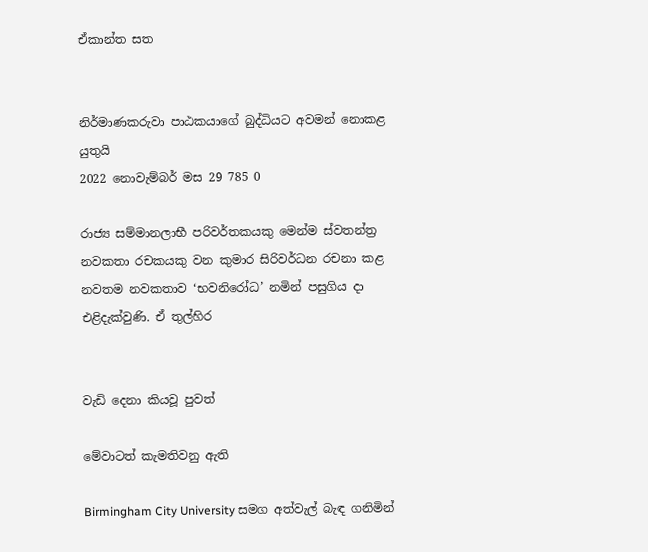ඒකාන්ත සත


නිර්මාණකරුවා පාඨකයාගේ බුද්ධියට අවමන් නොකළ යුතුයි
2022 නොවැම්බර් මස 29 785 0

රාජ්‍ය සම්මානලාභී පරිවර්තකයකු මෙන්ම ස්වතන්ත්‍ර නවකතා රචකයකු වන කුමාර සිරිවර්ධන රචනා කළ නවතම නවකතාව ‘භවනිරෝධ’ නමින් පසුගිය දා එළිදැක්වුණි. ඒ තුල්හිර


වැඩි දෙනා කියවූ පුවත්

මේවාටත් කැමතිවනු ඇති

Birmingham City University සමග අත්වැල් බැඳ ගනිමින්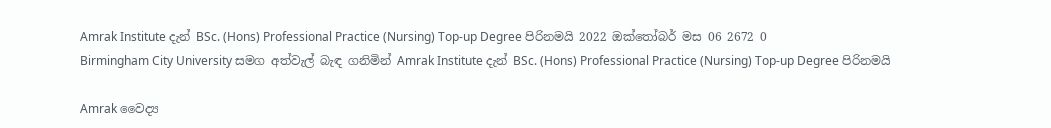Amrak Institute දැන් BSc. (Hons) Professional Practice (Nursing) Top-up Degree පිරිනමයි 2022 ඔක්තෝබර් මස 06 2672 0
Birmingham City University සමග අත්වැල් බැඳ ගනිමින් Amrak Institute දැන් BSc. (Hons) Professional Practice (Nursing) Top-up Degree පිරිනමයි

Amrak වෛද්‍ය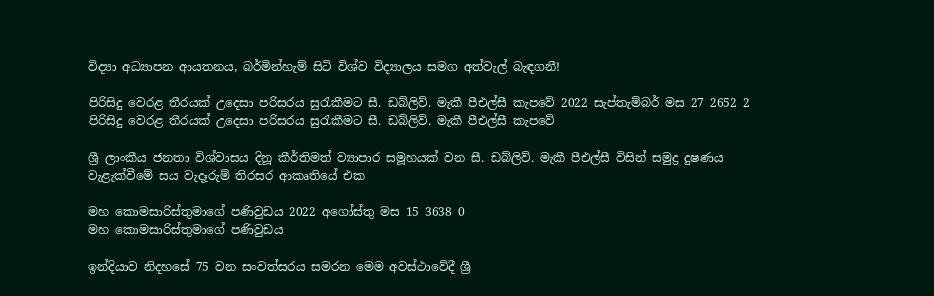විද්‍යා අධ්‍යාපන ආයතනය, බර්මින්හැම් සිටි විශ්ව විද්‍යාලය සමග අත්වැල් බැඳගනී!

පිරිසිදු වෙරළ තීරයක් උදෙසා පරිසරය සුරැකීමට සී. ඩබ්ලිව්. මැකී පීඑල්සී කැපවේ 2022 සැප්තැම්බර් මස 27 2652 2
පිරිසිදු වෙරළ තීරයක් උදෙසා පරිසරය සුරැකීමට සී. ඩබ්ලිව්. මැකී පීඑල්සී කැපවේ

ශ්‍රී ලාංකීය ජනතා විශ්වාසය දිනූ කීර්තිමත් ව්‍යාපාර සමූහයක් වන සී. ඩබ්ලිව්. මැකී පීඑල්සී විසින් සමුද්‍ර දුෂණය වැළැක්වීමේ සය වැදෑරුම් තිරසර ආකෘතියේ එක

මහ කොමසාරිස්තුමාගේ පණිවුඩය 2022 අගෝස්තු මස 15 3638 0
මහ කොමසාරිස්තුමාගේ පණිවුඩය

ඉන්දියාව නිදහසේ 75 වන සංවත්සරය සමරන මෙම අවස්ථාවේදී ශ්‍රී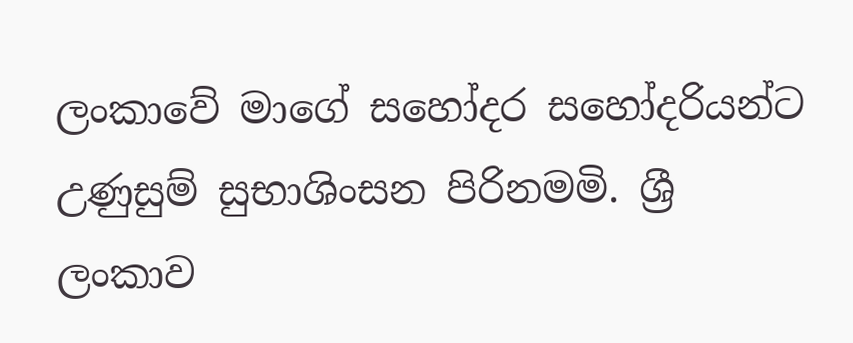ලංකාවේ මාගේ සහෝදර සහෝදරියන්ට උණුසුම් සුභාශිංසන පිරිනමමි. ශ්‍රී ලංකාව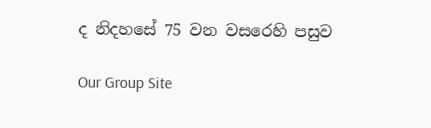ද නිදහසේ 75 වන වසරෙහි පසුව

Our Group Site